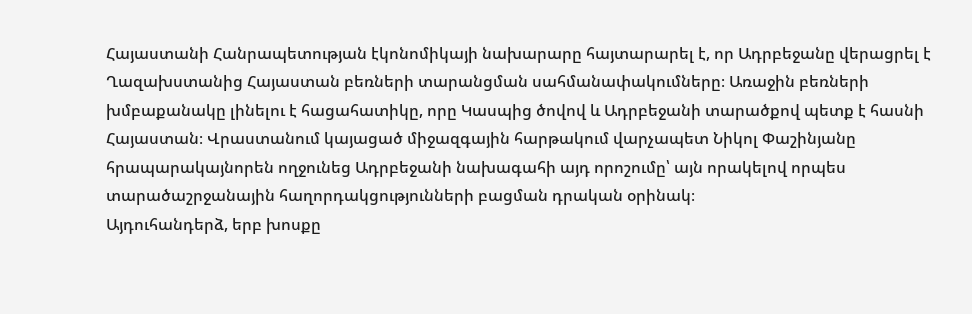Հայաստանի Հանրապետության էկոնոմիկայի նախարարը հայտարարել է, որ Ադրբեջանը վերացրել է Ղազախստանից Հայաստան բեռների տարանցման սահմանափակումները։ Առաջին բեռների խմբաքանակը լինելու է հացահատիկը, որը Կասպից ծովով և Ադրբեջանի տարածքով պետք է հասնի Հայաստան։ Վրաստանում կայացած միջազգային հարթակում վարչապետ Նիկոլ Փաշինյանը հրապարակայնորեն ողջունեց Ադրբեջանի նախագահի այդ որոշումը՝ այն որակելով որպես տարածաշրջանային հաղորդակցությունների բացման դրական օրինակ։
Այդուհանդերձ, երբ խոսքը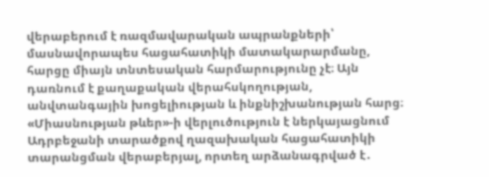վերաբերում է ռազմավարական ապրանքների՝ մասնավորապես հացահատիկի մատակարարմանը, հարցը միայն տնտեսական հարմարությունը չէ։ Այն դառնում է քաղաքական վերահսկողության, անվտանգային խոցելիության և ինքնիշխանության հարց։
«Միասնության թևեր»-ի վերլուծություն է ներկայացնում Ադրբեջանի տարածքով ղազախական հացահատիկի տարանցման վերաբերյալ, որտեղ արձանագրված է․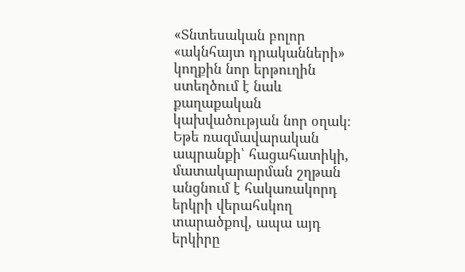«Տնտեսական բոլոր «ակնհայտ դրականների» կողքին նոր երթուղին ստեղծում է նաև քաղաքական կախվածության նոր օղակ։ Եթե ռազմավարական ապրանքի՝ հացահատիկի, մատակարարման շղթան անցնում է հակառակորդ երկրի վերահսկող տարածքով, ապա այդ երկիրը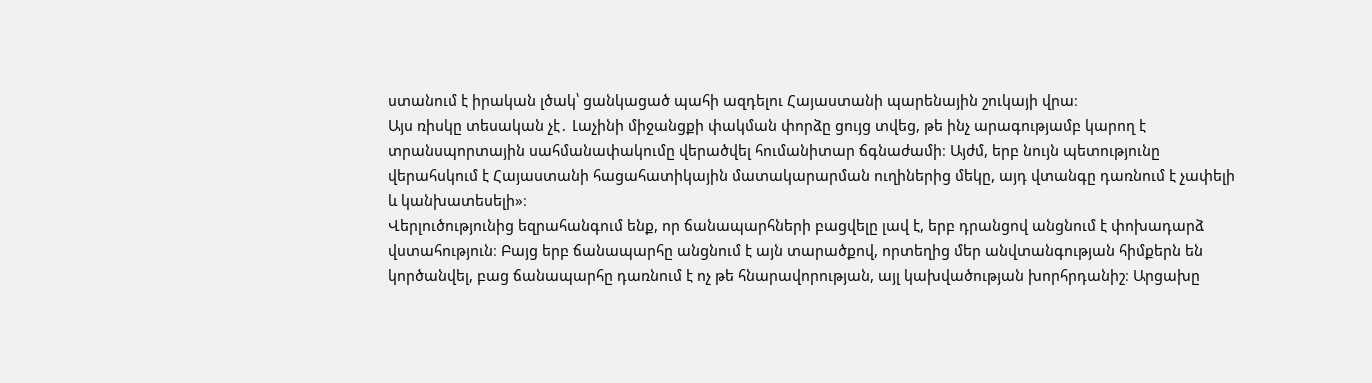ստանում է իրական լծակ՝ ցանկացած պահի ազդելու Հայաստանի պարենային շուկայի վրա։
Այս ռիսկը տեսական չէ․ Լաչինի միջանցքի փակման փորձը ցույց տվեց, թե ինչ արագությամբ կարող է տրանսպորտային սահմանափակումը վերածվել հումանիտար ճգնաժամի։ Այժմ, երբ նույն պետությունը վերահսկում է Հայաստանի հացահատիկային մատակարարման ուղիներից մեկը, այդ վտանգը դառնում է չափելի և կանխատեսելի»։
Վերլուծությունից եզրահանգում ենք, որ ճանապարհների բացվելը լավ է, երբ դրանցով անցնում է փոխադարձ վստահություն։ Բայց երբ ճանապարհը անցնում է այն տարածքով, որտեղից մեր անվտանգության հիմքերն են կործանվել, բաց ճանապարհը դառնում է ոչ թե հնարավորության, այլ կախվածության խորհրդանիշ։ Արցախը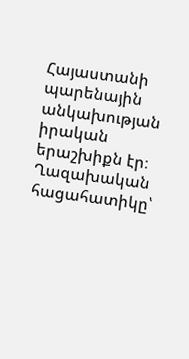Հայաստանի պարենային անկախության իրական երաշխիքն էր։
Ղազախական հացահատիկը՝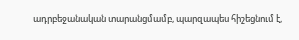ադրբեջանական տարանցմամբ, պարզապես հիշեցնում է,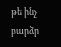թե ինչ բարձր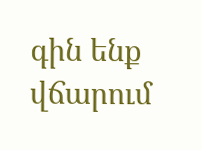գին ենք վճարում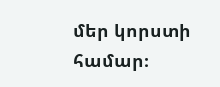մեր կորստի համար։